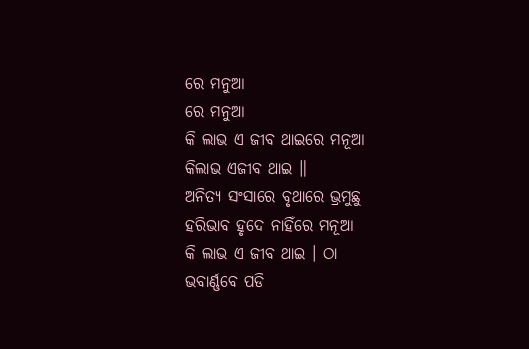ରେ ମନୁଆ
ରେ ମନୁଆ
କି ଲାଭ ଏ ଜୀବ ଥାଇରେ ମନୂଆ
କିଲାଭ ଏଜୀବ ଥାଇ ॥
ଅନିତ୍ୟ ସଂସାରେ ବୃଥାରେ ଭ୍ରମୁଛୁ
ହରିଭାବ ହୃଦେ ନାହିଁରେ ମନୂଆ
କି ଲାଭ ଏ ଜୀବ ଥାଇ । ଠା
ଭବାର୍ଣ୍ଣବେ ପଡି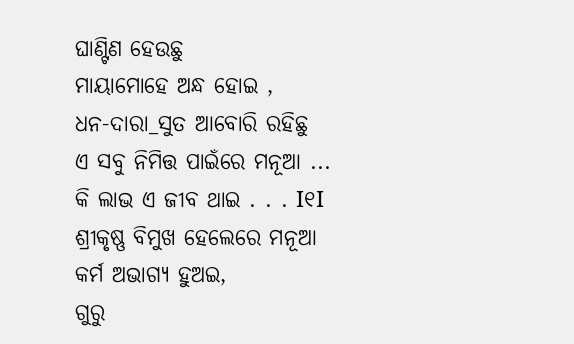ଘାଣ୍ଟିଣ ହେଉଛୁ
ମାୟାମୋହେ ଅନ୍ଧ ହୋଇ ,
ଧନ-ଦାରା_ସୁତ ଆବୋରି ରହିଛୁ
ଏ ସବୁ ନିମିତ୍ତ ପାଇଁରେ ମନୂଆ ...
କି ଲାଭ ଏ ଜୀବ ଥାଇ . . . I୧I
ଶ୍ରୀକୃଷ୍ଣ ବିମୁଖ ହେଲେରେ ମନୂଆ
କର୍ମ ଅଭାଗ୍ୟ ହୁଅଇ,
ଗୁରୁ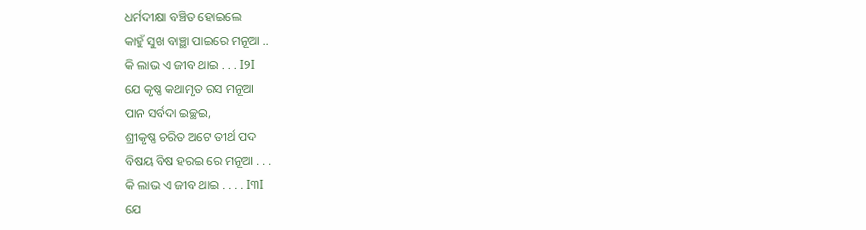ଧର୍ମଦୀକ୍ଷା ବଞ୍ଚିତ ହୋଇଲେ
କାହୁଁ ସୁଖ ବାଞ୍ଛା ପାଇରେ ମନୂଆ ..
କି ଲାଭ ଏ ଜୀବ ଥାଇ . . . I୨I
ଯେ କୃଷ୍ଣ କଥାମୃତ ରସ ମନୂଆ
ପାନ ସର୍ବଦା ଇଚ୍ଛଇ,
ଶ୍ରୀକୃଷ୍ଣ ଚରିତ ଅଟେ ତୀର୍ଥ ପଦ
ବିଷୟ ବିଷ ହରଇ ରେ ମନୂଆ . . .
କି ଲାଭ ଏ ଜୀବ ଥାଇ . . . . I୩I
ଯେ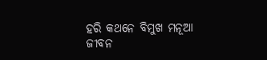ହରି କଥନେ ବିମୁଖ ମନୂଆ
ଜୀବନ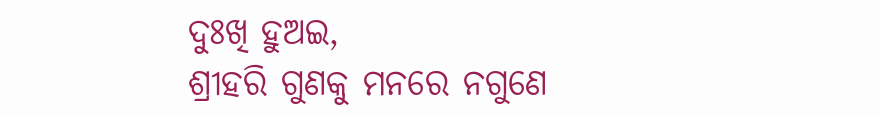ଦୁଃଖି ହୁଅଇ,
ଶ୍ରୀହରି ଗୁଣକୁ ମନରେ ନଗୁଣେ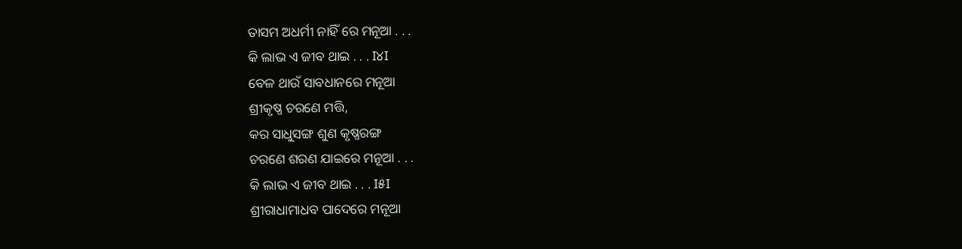ତାସମ ଅଧର୍ମୀ ନାହିଁ ରେ ମନୂଆ . . .
କି ଲାଭ ଏ ଜୀବ ଥାଇ . . . I୪I
ବେଳ ଥାଉଁ ସାବଧାନରେ ମନୂଆ
ଶ୍ରୀକୃଷ୍ଣ ଚରଣେ ମତ୍ତି,
କର ସାଧୁସଙ୍ଗ ଶୁଣ କୃଷ୍ଣରଙ୍ଗ
ଚରଣେ ଶରଣ ଯାଇରେ ମନୂଆ . . .
କି ଲାଭ ଏ ଜୀବ ଥାଇ . . . I୫I
ଶ୍ରୀରାଧାମାଧବ ପାଦେରେ ମନୂଆ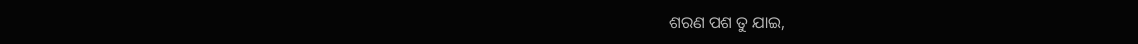ଶରଣ ପଶ ତୁ ଯାଇ,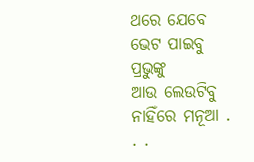ଥରେ ଯେବେ ଭେଟ ପାଇବୁ ପ୍ରଭୁଙ୍କୁ
ଆଉ ଲେଉଟିବୁ ନାହିଁରେ ମନୂଆ . . .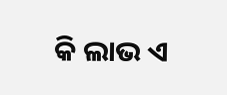କି ଲାଭ ଏ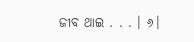ଜୀବ ଥାଇ . . . । ୬।